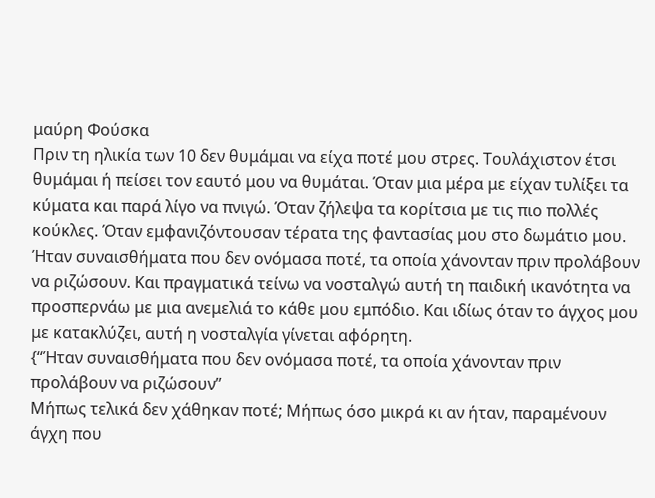μαύρη Φούσκα
Πριν τη ηλικία των 10 δεν θυμάμαι να είχα ποτέ μου στρες. Τουλάχιστον έτσι θυμάμαι ή πείσει τον εαυτό μου να θυμάται. Όταν μια μέρα με είχαν τυλίξει τα κύματα και παρά λίγο να πνιγώ. Όταν ζήλεψα τα κορίτσια με τις πιο πολλές κούκλες. Όταν εμφανιζόντουσαν τέρατα της φαντασίας μου στο δωμάτιο μου. Ήταν συναισθήματα που δεν ονόμασα ποτέ, τα οποία χάνονταν πριν προλάβουν να ριζώσουν. Και πραγματικά τείνω να νοσταλγώ αυτή τη παιδική ικανότητα να προσπερνάω με μια ανεμελιά το κάθε μου εμπόδιο. Και ιδίως όταν το άγχος μου με κατακλύζει, αυτή η νοσταλγία γίνεται αφόρητη.
{‘‘Ήταν συναισθήματα που δεν ονόμασα ποτέ, τα οποία χάνονταν πριν προλάβουν να ριζώσουν’’
Μήπως τελικά δεν χάθηκαν ποτέ; Μήπως όσο μικρά κι αν ήταν, παραμένουν άγχη που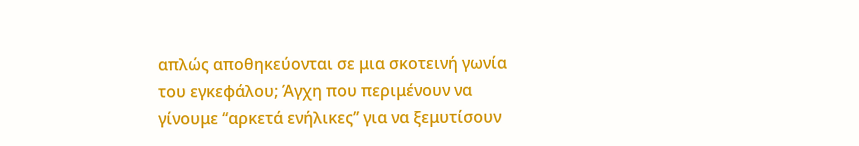απλώς αποθηκεύονται σε μια σκοτεινή γωνία του εγκεφάλου; Άγχη που περιμένουν να γίνουμε ‘‘αρκετά ενήλικες’’ για να ξεμυτίσουν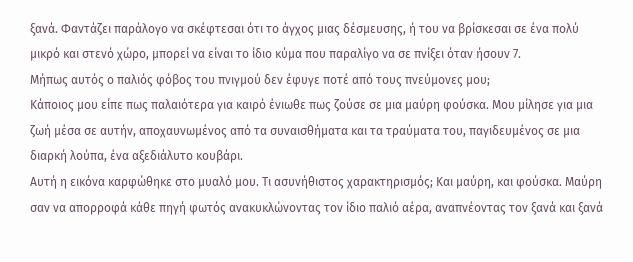ξανά. Φαντάζει παράλογο να σκέφτεσαι ότι το άγχος μιας δέσμευσης, ή του να βρίσκεσαι σε ένα πολύ μικρό και στενό χώρο, μπορεί να είναι το ίδιο κύμα που παραλίγο να σε πνίξει όταν ήσουν 7.
Μήπως αυτός ο παλιός φόβος του πνιγμού δεν έφυγε ποτέ από τους πνεύμονες μου;
Κάποιος μου είπε πως παλαιότερα για καιρό ένιωθε πως ζούσε σε μια μαύρη φούσκα. Μου μίλησε για μια ζωή μέσα σε αυτήν, αποχαυνωμένος από τα συναισθήματα και τα τραύματα του, παγιδευμένος σε μια διαρκή λούπα, ένα αξεδιάλυτο κουβάρι.
Αυτή η εικόνα καρφώθηκε στο μυαλό μου. Τι ασυνήθιστος χαρακτηρισμός; Και μαύρη, και φούσκα. Μαύρη σαν να απορροφά κάθε πηγή φωτός ανακυκλώνοντας τον ίδιο παλιό αέρα, αναπνέοντας τον ξανά και ξανά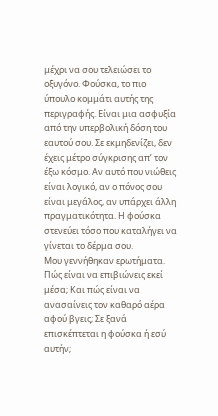μέχρι να σου τελειώσει το οξυγόνο. Φούσκα, το πιο ύπουλο κομμάτι αυτής της περιγραφής. Είναι μια ασφυξία από την υπερβολική δόση του εαυτού σου. Σε εκμηδενίζει, δεν έχεις μέτρο σύγκρισης απ’ τον έξω κόσμο. Αν αυτό που νιώθεις είναι λογικό, αν ο πόνος σου είναι μεγάλος, αν υπάρχει άλλη πραγματικότητα. Η φούσκα στενεύει τόσο που καταλήγει να γίνεται το δέρμα σου.
Μου γεννήθηκαν ερωτήματα. Πώς είναι να επιβιώνεις εκεί μέσα; Και πώς είναι να ανασαίνεις τον καθαρό αέρα αφού βγεις; Σε ξανά επισκέπτεται η φούσκα ή εσύ αυτήν;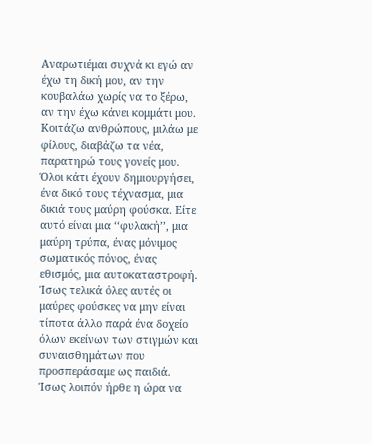Αναρωτιέμαι συχνά κι εγώ αν έχω τη δική μου, αν την κουβαλάω χωρίς να το ξέρω, αν την έχω κάνει κομμάτι μου. Κοιτάζω ανθρώπους, μιλάω με φίλους, διαβάζω τα νέα, παρατηρώ τους γονείς μου. Όλοι κάτι έχουν δημιουργήσει, ένα δικό τους τέχνασμα, μια δικιά τους μαύρη φούσκα. Είτε αυτό είναι μια ‘‘φυλακή’’, μια μαύρη τρύπα, ένας μόνιμος σωματικός πόνος, ένας εθισμός, μια αυτοκαταστροφή.
Ίσως τελικά όλες αυτές οι μαύρες φούσκες να μην είναι τίποτα άλλο παρά ένα δοχείο όλων εκείνων των στιγμών και συναισθημάτων που προσπεράσαμε ως παιδιά. Ίσως λοιπόν ήρθε η ώρα να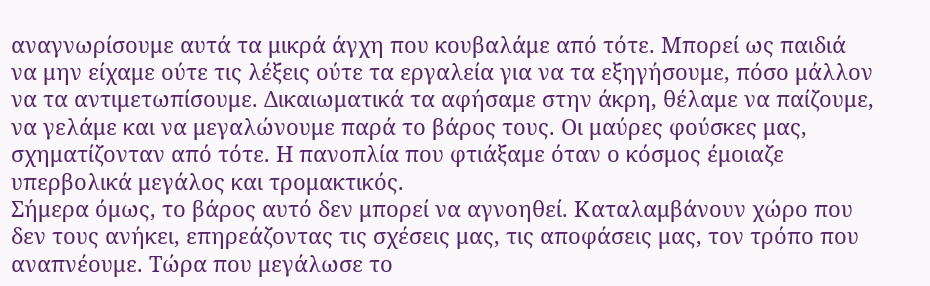αναγνωρίσουμε αυτά τα μικρά άγχη που κουβαλάμε από τότε. Μπορεί ως παιδιά να μην είχαμε ούτε τις λέξεις ούτε τα εργαλεία για να τα εξηγήσουμε, πόσο μάλλον να τα αντιμετωπίσουμε. Δικαιωματικά τα αφήσαμε στην άκρη, θέλαμε να παίζουμε, να γελάμε και να μεγαλώνουμε παρά το βάρος τους. Οι μαύρες φούσκες μας, σχηματίζονταν από τότε. Η πανοπλία που φτιάξαμε όταν ο κόσμος έμοιαζε υπερβολικά μεγάλος και τρομακτικός.
Σήμερα όμως, το βάρος αυτό δεν μπορεί να αγνοηθεί. Καταλαμβάνουν χώρο που δεν τους ανήκει, επηρεάζοντας τις σχέσεις μας, τις αποφάσεις μας, τον τρόπο που αναπνέουμε. Τώρα που μεγάλωσε το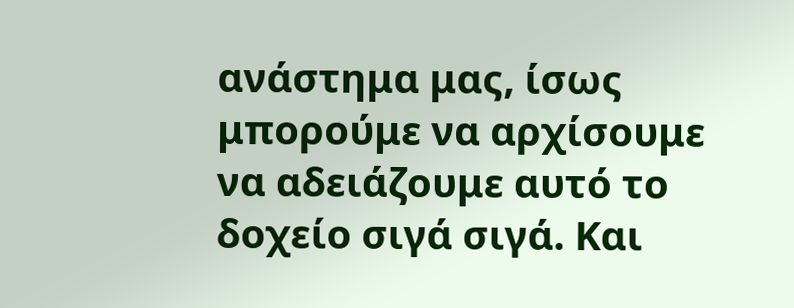ανάστημα μας, ίσως μπορούμε να αρχίσουμε να αδειάζουμε αυτό το δοχείο σιγά σιγά. Και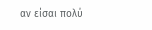αν είσαι πολύ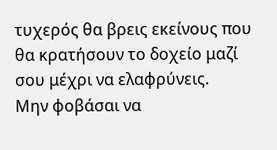τυχερός θα βρεις εκείνους που θα κρατήσουν το δοχείο μαζί σου μέχρι να ελαφρύνεις.
Μην φοβάσαι να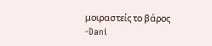μοιραστείς το βάρος
-Dani